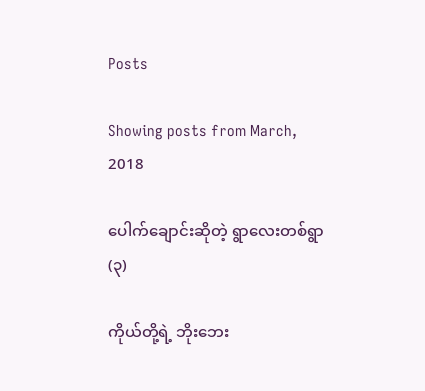Posts

Showing posts from March, 2018

ပေါက်ချောင်းဆိုတဲ့ ရွာလေးတစ်ရွာ (၃)

ကိုယ်တို့ရဲ့ ဘိုးဘေး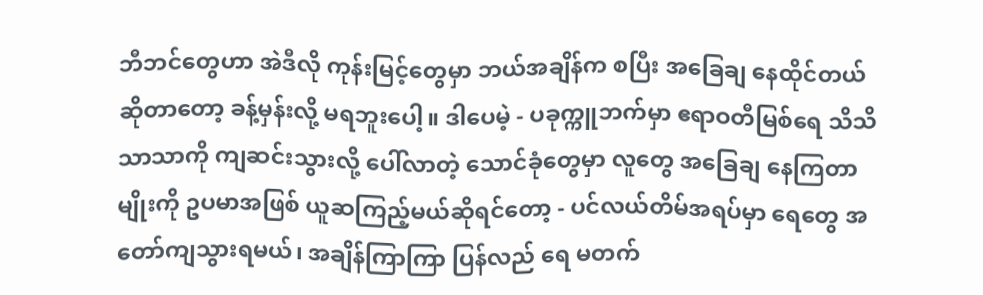ဘီဘင်တွေဟာ အဲဒီလို ကုန်းမြင့်တွေမှာ ဘယ်အချိန်က စပြီး အခြေချ နေထိုင်တယ်ဆိုတာတော့ ခန့်မှန်းလို့ မရဘူးပေါ့။ ဒါပေမဲ့ - ပခုက္ကူဘက်မှာ ဧရာဝတီမြစ်ရေ သိသိသာသာကို ကျဆင်းသွားလို့ ပေါ်လာတဲ့ သောင်ခုံတွေမှာ လူတွေ အခြေချ နေကြတာမျိုးကို ဥပမာအဖြစ် ယူဆကြည့်မယ်ဆိုရင်တော့ - ပင်လယ်တိမ်အရပ်မှာ ရေတွေ အတော်ကျသွားရမယ်၊ အချိန်ကြာကြာ ပြန်လည် ရေ မတက်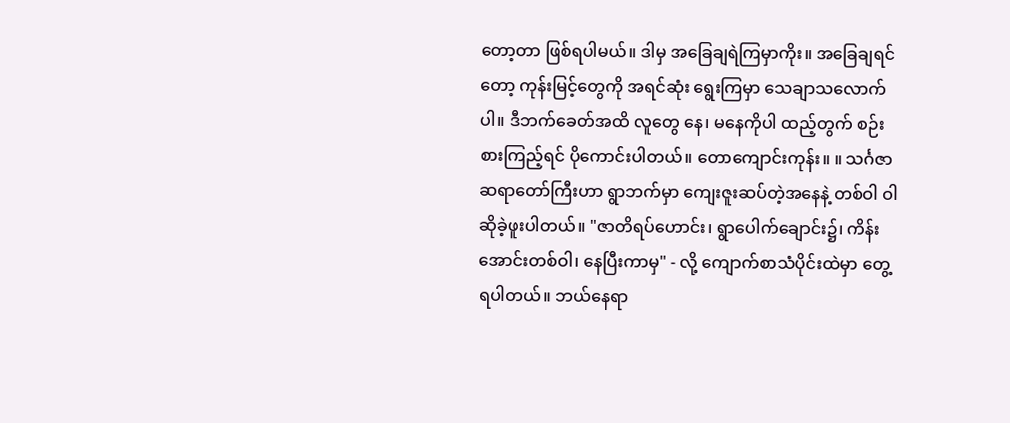တော့တာ ဖြစ်ရပါမယ်။ ဒါမှ အခြေချရဲကြမှာကိုး။ အခြေချရင်တော့ ကုန်းမြင့်တွေကို အရင်ဆုံး ရွေးကြမှာ သေချာသလောက်ပါ။ ဒီဘက်ခေတ်အထိ လူတွေ နေ၊ မနေကိုပါ ထည့်တွက် စဉ်းစားကြည့်ရင် ပိုကောင်းပါတယ်။ တောကျောင်းကုန်း။ ။ သင်္ဂဇာဆရာတော်ကြီးဟာ ရွာဘက်မှာ ကျေးဇူးဆပ်တဲ့အနေနဲ့ တစ်ဝါ ဝါဆိုခဲ့ဖူးပါတယ်။ "ဇာတိရပ်ဟောင်း၊ ရွာပေါက်ချောင်း၌၊ ကိန်းအောင်းတစ်ဝါ၊ နေပြီးကာမှ" - လို့ ကျောက်စာသံပိုင်းထဲမှာ တွေ့ရပါတယ်။ ဘယ်နေရာ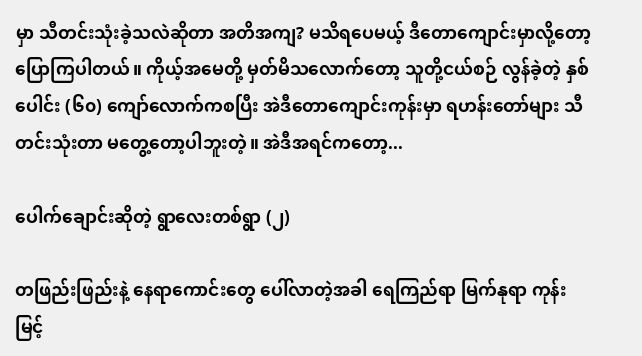မှာ သီတင်းသုံးခဲ့သလဲဆိုတာ အတိအကျ? မသိရပေမယ့် ဒီတောကျောင်းမှာလို့တော့ ပြောကြပါတယ်။ ကိုယ့်အမေတို့ မှတ်မိသလောက်တော့ သူတို့ငယ်စဉ် လွန်ခဲ့တဲ့ နှစ်ပေါင်း (၆၀) ကျော်လောက်ကစပြီး အဲဒီတောကျောင်းကုန်းမှာ ရဟန်းတော်များ သီတင်းသုံးတာ မတွေ့တော့ပါဘူးတဲ့။ အဲဒီအရင်ကတော့...

ပေါက်ချောင်းဆိုတဲ့ ရွာလေးတစ်ရွာ (၂)

တဖြည်းဖြည်းနဲ့ နေရာကောင်းတွေ ပေါ်လာတဲ့အခါ ရေကြည်ရာ မြက်နုရာ ကုန်းမြင့်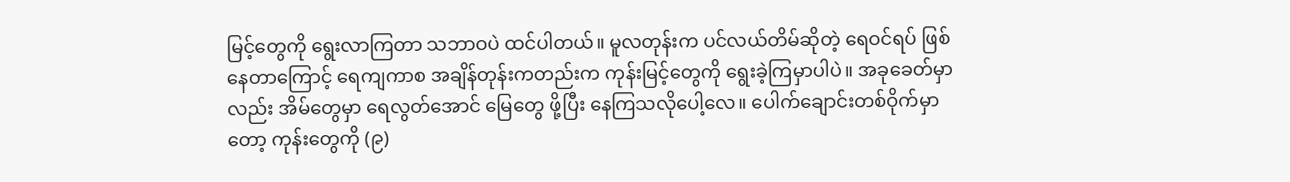မြင့်တွေကို ရွေးလာကြတာ သဘာဝပဲ ထင်ပါတယ်။ မူလတုန်းက ပင်လယ်တိမ်ဆိုတဲ့ ရေဝင်ရပ် ဖြစ်နေတာကြောင့် ရေကျကာစ အချိန်တုန်းကတည်းက ကုန်းမြင့်တွေကို ရွေးခဲ့ကြမှာပါပဲ။ အခုခေတ်မှာလည်း အိမ်တွေမှာ ရေလွတ်အောင် မြေတွေ ဖို့ပြီး နေကြသလိုပေါ့လေ။ ပေါက်ချောင်းတစ်ဝိုက်မှာတော့ ကုန်းတွေကို (၉)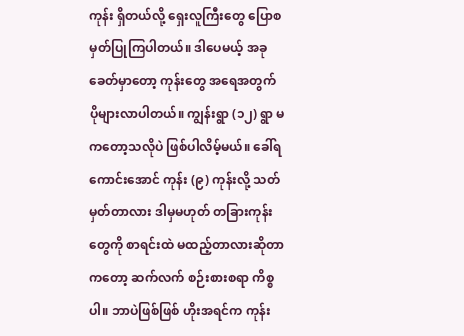ကုန်း ရှိတယ်လို့ ရှေးလူကြီးတွေ ပြောစမှတ်ပြုကြပါတယ်။ ဒါပေမယ့် အခုခေတ်မှာတော့ ကုန်းတွေ အရေအတွက် ပိုများလာပါတယ်။ ကျွန်းရွာ (၁၂) ရွာ မကတော့သလိုပဲ ဖြစ်ပါလိမ့်မယ်။ ခေါ်ရကောင်းအောင် ကုန်း (၉) ကုန်းလို့ သတ်မှတ်တာလား ဒါမှမဟုတ် တခြားကုန်းတွေကို စာရင်းထဲ မထည့်တာလားဆိုတာကတော့ ဆက်လက် စဉ်းစားစရာ ကိစ္စပါ။ ဘာပဲဖြစ်ဖြစ် ဟိုးအရင်က ကုန်း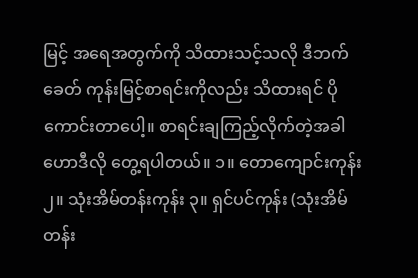မြင့် အရေအတွက်ကို သိထားသင့်သလို ဒီဘက်ခေတ် ကုန်းမြင့်စာရင်းကိုလည်း သိထားရင် ပိုကောင်းတာပေါ့။ စာရင်းချကြည့်လိုက်တဲ့အခါ ဟောဒီလို တွေ့ရပါတယ်။ ၁။ တောကျောင်းကုန်း ၂။ သုံးအိမ်တန်းကုန်း ၃။ ရှင်ပင်ကုန်း (သုံးအိမ်တန်း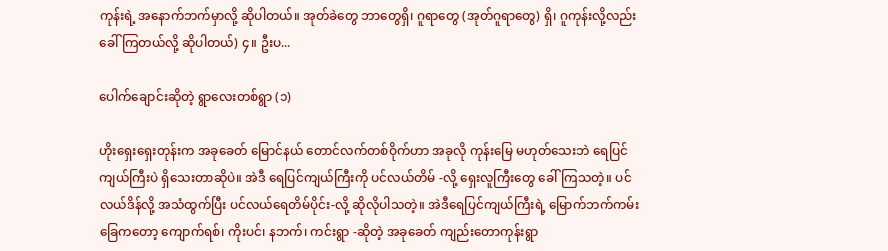ကုန်းရဲ့ အနောက်ဘက်မှာလို့ ဆိုပါတယ်။ အုတ်ခဲတွေ ဘာတွေရှိ၊ ဂူရာတွေ (အုတ်ဂူရာတွေ) ရှိ၊ ဂူကုန်းလို့လည်း ခေါ်ကြတယ်လို့ ဆိုပါတယ်) ၄။ ဦးပ...

ပေါက်ချောင်းဆိုတဲ့ ရွာလေးတစ်ရွာ (၁)

ဟိုးရှေးရှေးတုန်းက အခုခေတ် မြောင်နယ် တောင်လက်တစ်ဝိုက်ဟာ အခုလို ကုန်းမြေ မဟုတ်သေးဘဲ ရေပြင်ကျယ်ကြီးပဲ ရှိသေးတာဆိုပဲ။ အဲဒီ ရေပြင်ကျယ်ကြီးကို ပင်လယ်တိမ် -လို့ ရှေးလူကြီးတွေ ခေါ်ကြသတဲ့။ ပင်လယ်ဒိန်လို့ အသံထွက်ပြီး ပင်လယ်ရေတိမ်ပိုင်း-လို့ ဆိုလိုပါသတဲ့။ အဲဒီရေပြင်ကျယ်ကြီးရဲ့ မြောက်ဘက်ကမ်းခြေကတော့ ကျောက်ရစ်၊ ကိုးပင်၊ နဘက်၊ ကင်းရွာ -ဆိုတဲ့ အခုခေတ် ကျည်းတောကုန်းရွာ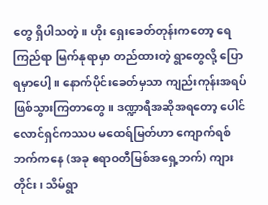တွေ ရှိပါသတဲ့။ ဟိုး ရှေးခေတ်တုန်းကတော့ ရေကြည်ရာ မြက်နုရာမှာ တည်ထားတဲ့ ရွာတွေလို့ ပြောရမှာပေါ့။ နောက်ပိုင်းခေတ်မှသာ ကျည်းကုန်းအရပ် ဖြစ်သွားကြတာတွေ။ ဒဏ္ဍာရီအဆိုအရတော့ ပေါင်လောင်ရှင်ကဿပ မထေရ်မြတ်ဟာ ကျောက်ရစ်ဘက်ကနေ (အခု ဧရာဝတီမြစ်အရှေ့ဘက်) ကျားတိုင်း၊ သိမ်ရွာ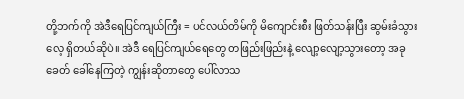တို့ဘက်ကို အဲဒီရေပြင်ကျယ်ကြီး = ပင်လယ်တိမ်ကို မိကျောင်းစီး ဖြတ်သန်းပြီး ဆွမ်းခံသွားလေ့ ရှိတယ်ဆိုပဲ။ အဲဒီ ရေပြင်ကျယ်ရေတွေ တဖြည်းဖြည်းနဲ့ လျော့လျော့သွားတော့ အခုခေတ် ခေါ်နေကြတဲ့ ကျွန်းဆိုတာတွေ ပေါ်လာသ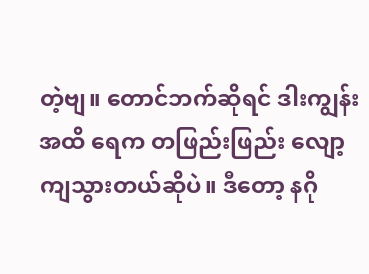တဲ့ဗျ။ တောင်ဘက်ဆိုရင် ဒါးကျွန်းအထိ ရေက တဖြည်းဖြည်း လျော့ကျသွားတယ်ဆိုပဲ။ ဒီတော့ နဂို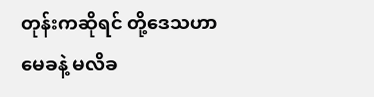တုန်းကဆိုရင် တို့ဒေသဟာ မေခနဲ့ မလိခ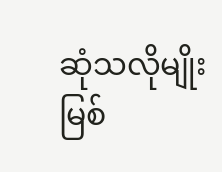ဆုံသလိုမျိုး မြစ်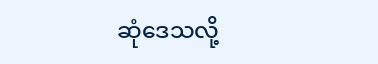ဆုံဒေသလို့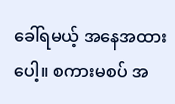ခေါ်ရမယ့် အနေအထားပေါ့။ စကားမစပ် အ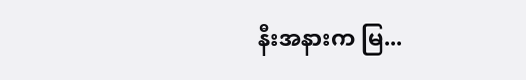နီးအနားက မြ...